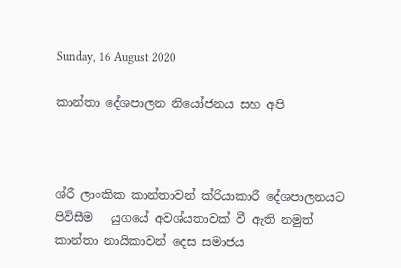Sunday, 16 August 2020

කාන්තා දේශපාලන නියෝජනය සහ අපි



ශ්රී ලාංකික කාන්තාවන් ක්රියාකාරී දේශපාලනයට පිවිසීම   යුගයේ අවශ්යතාවක් වී ඇති නමුත් කාන්තා නායිකාවන් දෙස සමාජය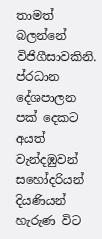තාමත් බලන්නේ විජිගීසාවකිනි. ප්රධාන දේශපාලන පක් දෙකට අයත් වැන්දඹුවන් සහෝදරියන් දියණියන් හැරුණ විට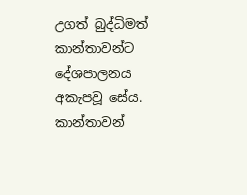උගත් බුද්ධිමත් කාන්තාවන්ට දේශපාලනය අකැපවූ සේය. කාන්තාවන්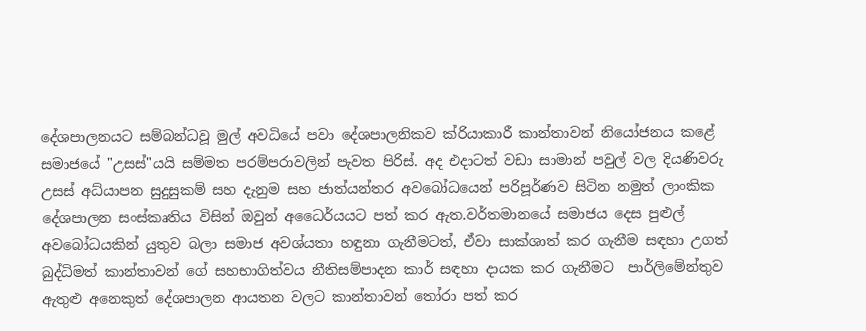දේශපාලනයට සම්බන්ධවූ මුල් අවධියේ පවා දේශපාලනිකව ක්රියාකාරී කාන්තාවන් නියෝජනය කළේ සමාජයේ "උසස්"යයි සම්මත පරම්පරාවලින් පැවත පිරිස්. අද එදාටත් වඩා සාමාන් පවුල් වල දියණිවරු උසස් අධ්යාපන සුදුසුකම් සහ දැනුම සහ ජාත්යන්තර අවබෝධයෙන් පරිපූර්ණව සිටින නමුත් ලාංකික දේශපාලන සංස්කෘතිය විසින් ඔවුන් අධෛර්යයට පත් කර ඇත.වර්තමානයේ සමාජය දෙස පුළුල් අවබෝධයකින් යුතුව බලා සමාජ අවශ්යතා හඳුනා ගැනීමටත්, ඒවා සාක්ශාත් කර ගැනීම සඳහා උගත් බුද්ධිමත් කාන්තාවන් ගේ සහභාගිත්වය නීතිසම්පාදන කාර් සඳහා දායක කර ගැනීමට  පාර්ලිමේන්තුව ඇතුළු අනෙකුත් දේශපාලන ආයතන වලට කාන්තාවන් තෝරා පත් කර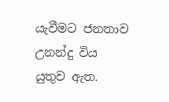යැවීමට ජනතාව උනන්දු විය යුතුව ඇත.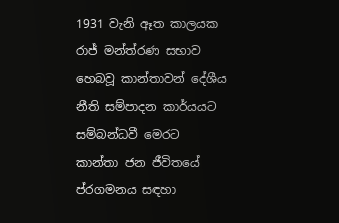1931 වැනි ඈත කාලයක රාජ් මන්ත්රණ සභාව හෙබවූ කාන්තාවන් දේශීය නීති සම්පාදන කාර්යයට සම්බන්ධවී මෙරට කාන්තා ජන ජීවිතයේ ප්රගමනය සඳහා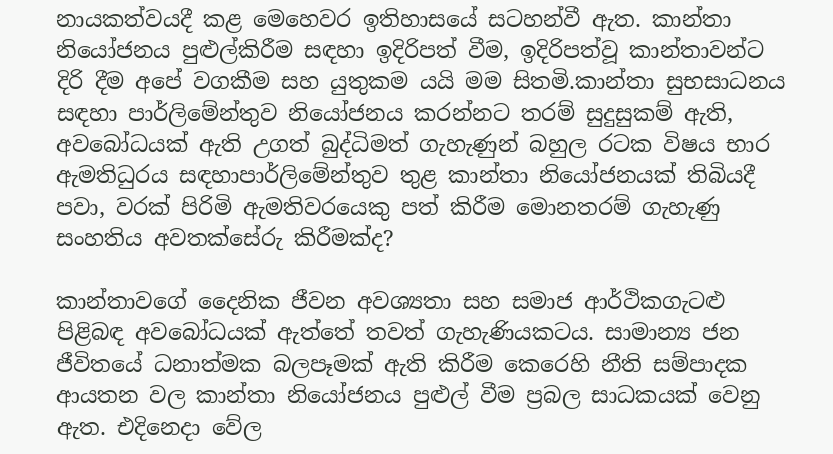නායකත්වයදී කළ මෙහෙවර ඉතිහාසයේ සටහන්වී ඇත. කාන්තා නියෝජනය පුළුල්කිරීම සඳහා ඉදිරිපත් වීම, ඉදිරිපත්වූ කාන්තාවන්ට දිරි දීම අපේ වගකීම සහ යුතුකම යයි මම සිතමි.කාන්තා සුභසාධනය සඳහා පාර්ලිමේන්තුව නියෝජනය කරන්නට තරම් සුදුසුකම් ඇති, අවබෝධයක් ඇති උගත් බුද්ධිමත් ගැහැණුන් බහුල රටක විෂය භාර ඇමතිධුරය සඳහාපාර්ලිමේන්තුව තුළ කාන්තා නියෝජනයක් තිබියදී පවා, වරක් පිරිමි ඇමතිවරයෙකු පත් කිරීම මොනතරම් ගැහැණු සංහතිය අවතක්සේරු කිරීමක්ද?

කාන්තාවගේ දෛනික ජීවන අවශ්‍යතා සහ සමාජ ආර්ථිකගැටළු පිළිබඳ අවබෝධයක් ඇත්තේ තවත් ගැහැණියකටය. සාමාන්‍ය ජන ජීවිතයේ ධනාත්මක බලපෑමක් ඇති කිරීම කෙරෙහි නීති සම්පාදක ආයතන වල කාන්තා නියෝජනය පුළුල් වීම ප්‍රබල සාධකයක් වෙනු ඇත. එදිනෙදා වේල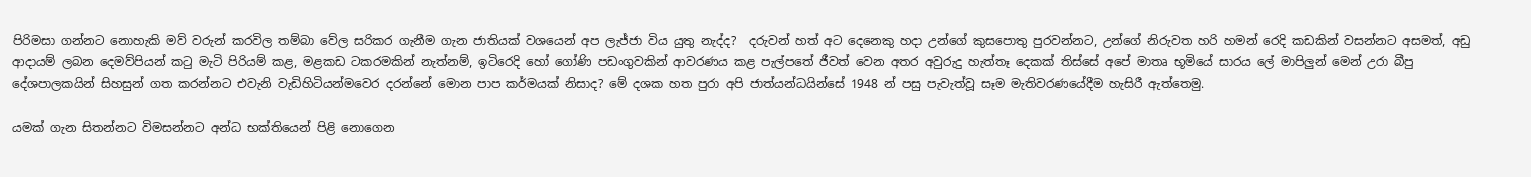පිරිමසා ගන්නට නොහැකි මව් වරුන් කරවිල තම්බා වේල සරිකර ගැනීම ගැන ජාතියක් වශයෙන් අප ලැජ්ජා විය යුතු නැද්ද?  දරුවන් හත් අට දෙනෙකු හදා උන්ගේ කුසපොතු පුරවන්නට, උන්ගේ නිරුවත හරි හමන් රෙදි කඩකින් වසන්නට අසමත්, අඩු ආදායම් ලබන දෙමව්පියන් කටු මැටි පිරියම් කළ, මළකඩ ටකරමකින් නැත්නම්, ඉටිරෙදි හෝ ගෝණි පඩංගුවකින් ආවරණය කළ පැල්පතේ ජීවත් වෙන අතර අවුරුදු හැත්තෑ දෙකක් තිස්සේ අපේ මාතෘ භූමියේ සාරය ලේ මාපිලුන් මෙන් උරා බීපු දේශපාලකයින් සිහසුන් ගත කරන්නට එවැනි වැඩිහිටියන්මවෙර දරන්නේ මොන පාප කර්මයක් නිසාද? මේ දශක හත පුරා අපි ජාත්යන්ධයින්සේ 1948 න් පසු පැවැත්වූ සෑම මැතිවරණයේදීම හැසිරී ඇත්තෙමු.

යමක් ගැන සිතන්නට විමසන්නට අන්ධ භක්තියෙන් පිළි නොගෙන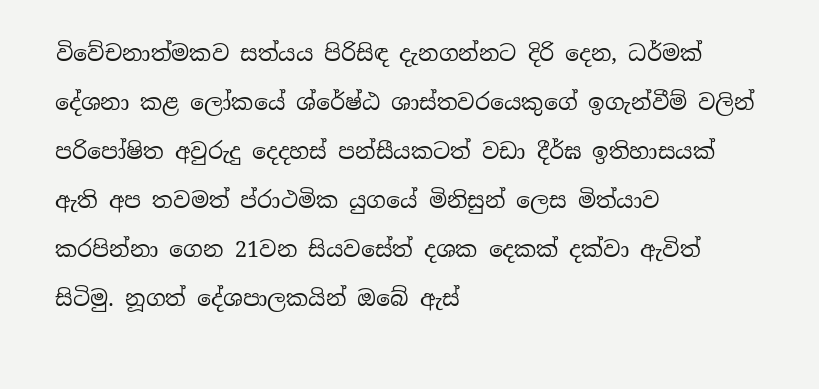විවේචනාත්මකව සත්යය පිරිසිඳ දැනගන්නට දිරි දෙන, ධර්මක් දේශනා කළ ලෝකයේ ශ්රේෂ්ඨ ශාස්තවරයෙකුගේ ඉගැන්වීම් වලින් පරිපෝෂිත අවුරුදු දෙදහස් පන්සීයකටත් වඩා දීර්ඝ ඉතිහාසයක් ඇති අප තවමත් ප්රාථමික යුගයේ මිනිසුන් ලෙස මිත්යාව කරපින්නා ගෙන 21වන සියවසේත් දශක දෙකක් දක්වා ඇවිත් සිටිමු. නූගත් දේශපාලකයින් ඔබේ ඇස්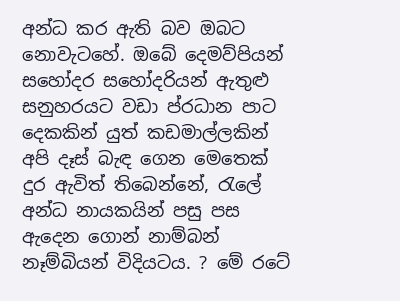අන්ධ කර ඇති බව ඔබට නොවැටහේ. ඔබේ දෙමව්පියන් සහෝදර සහෝදරියන් ඇතුළු සනුහරයට වඩා ප්රධාන පාට දෙකකින් යුත් කඩමාල්ලකින් අපි දෑස් බැඳ ගෙන මෙතෙක් දුර ඇවිත් තිබෙන්නේ, රැලේ අන්ධ නායකයින් පසු පස ඇදෙන ගොන් නාම්බන් නෑම්බියන් විදියටය. ? මේ රටේ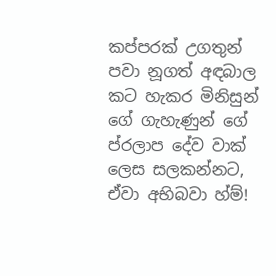කප්පරක් උගතුන් පවා නූගත් අඳබාල කට හැකර මිනිසුන් ගේ ගැහැණුන් ගේ ප්රලාප දේව වාක් ලෙස සලකන්නට, ඒවා අභිබවා හ්ම්!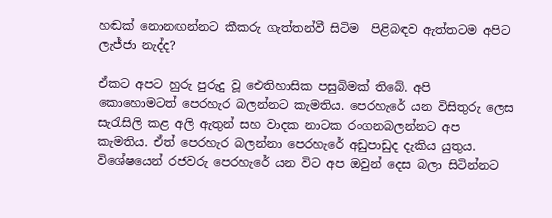හඬක් නොනඟන්නට කීකරු ගැත්තන්වී සිටිම  පිළිබඳව ඇත්තටම අපිට ලැජ්ජා නැද්ද?

ඒකට අපට හුරු පුරුදු වූ ඓතිහාසික පසුබිමක් තිබේ. අපි කොහොමටත් පෙරහැර බලන්නට කැමතිය. පෙරහැරේ යන විසිතුරු ලෙස සැරැසිලි කළ අලි ඇතුන් සහ වාදක නාටක රංගනබලන්නට අප කැමතිය. ඒත් පෙරහැර බලන්නා පෙරහැරේ අඩුපාඩුද දැකිය යුතුය. විශේෂයෙන් රජවරු පෙරහැරේ යන විට අප ඔවුන් දෙස බලා සිටින්නට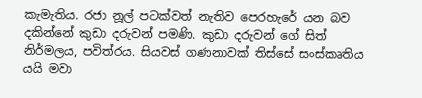කැමැතිය. රජා නූල් පටක්වත් නැතිව පෙරහැරේ යන බව දකින්නේ කුඩා දරුවන් පමණි. කුඩා දරුවන් ගේ සිත් නිර්මලය, පවිත්රය. සියවස් ගණනාවක් තිස්සේ සංස්කෘතිය යයි මවා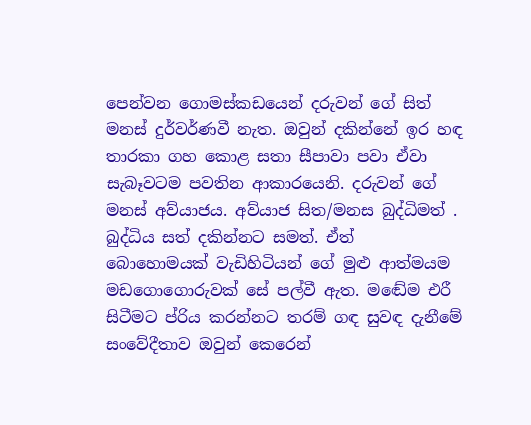පෙන්වන ගොමස්කඩයෙන් දරුවන් ගේ සිත් මනස් දුර්වර්ණවී නැත. ඔවුන් දකින්නේ ඉර හඳ තාරකා ගහ කොළ සතා සීපාවා පවා ඒවා සැබෑවටම පවතින ආකාරයෙනි. දරුවන් ගේ මනස් අව්යාජය. අව්යාජ සිත/මනස බුද්ධිමත් . බුද්ධිය සත් දකින්නට සමත්. ඒත් බොහොමයක් වැඩිහිටියන් ගේ මුළු ආත්මයම මඩගොගොරුවක් සේ පල්වී ඇත. මඬේම එරී සිටීමට ප්රිය කරන්නට තරම් ගඳ සුවඳ දැනීමේ සංවේදීතාව ඔවුන් කෙරෙන්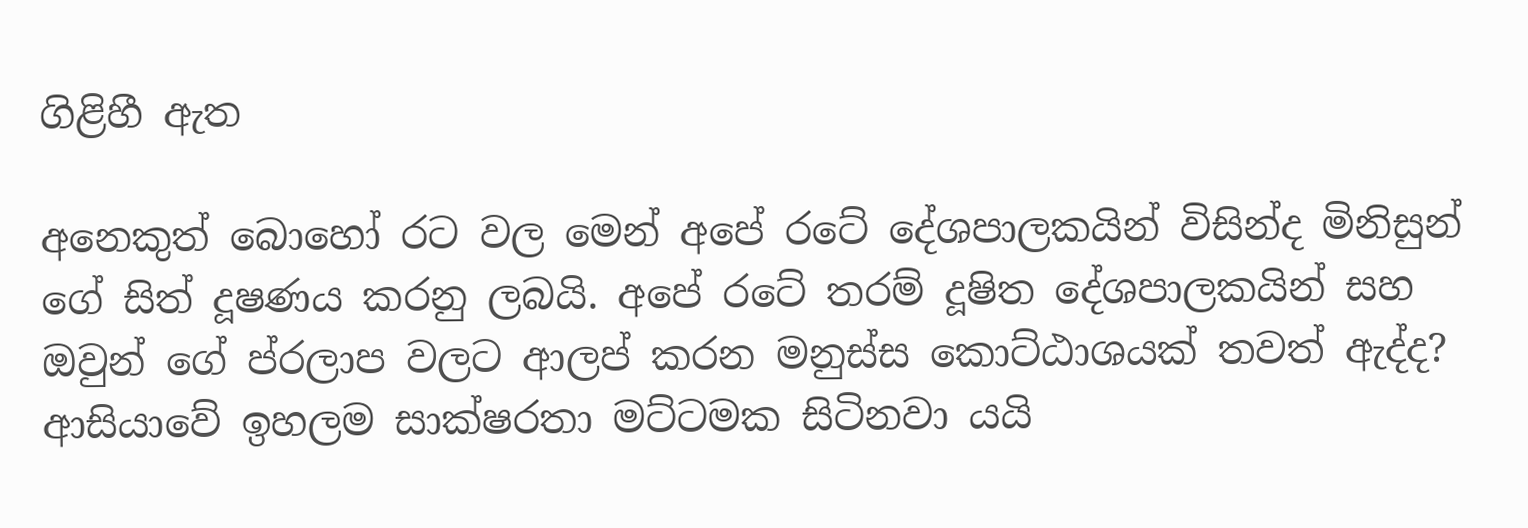ගිළිහී ඇත

අනෙකුත් බොහෝ රට වල මෙන් අපේ රටේ දේශපාලකයින් විසින්ද මිනිසුන් ගේ සිත් දූෂණය කරනු ලබයි. අපේ රටේ තරම් දූෂිත දේශපාලකයින් සහ ඔවුන් ගේ ප්රලාප වලට ආලප් කරන මනුස්ස කොට්ඨාශයක් තවත් ඇද්ද? ආසියාවේ ඉහලම සාක්ෂරතා මට්ටමක සිටිනවා යයි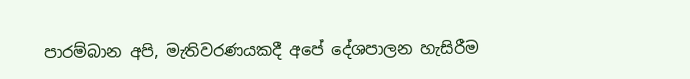පාරම්බාන අපි, මැතිවරණයකදී අපේ දේශපාලන හැසිරීම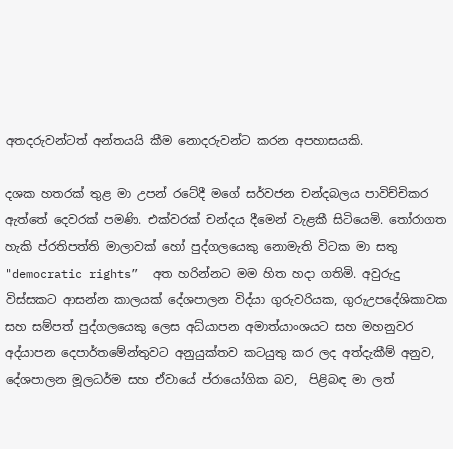අතදරුවන්ටත් අන්තයයි කීම නොදරුවන්ට කරන අපහාසයකි.

දශක හතරක් තුළ මා උපන් රටේදී මගේ සර්වජන චන්දබලය පාවිච්චිකර ඇත්තේ දෙවරක් පමණි. එක්වරක් චන්දය දීමෙන් වැළකී සිටියෙමි. තෝරාගත හැකි ප්රතිපත්ති මාලාවක් හෝ පුද්ගලයෙකු නොමැති විටක මා සතු "democratic rights”  අත හරින්නට මම හිත හදා ගතිමි. අවුරුදු විස්සකට ආසන්න කාලයක් දේශපාලන විද්යා ගුරුවරියක, ගුරුඋපදේශිකාවක සහ සම්පත් පුද්ගලයෙකු ලෙස අධ්යාපන අමාත්යාංශයට සහ මහනුවර අද්යාපන දෙපාර්තමේන්තුවට අනුයුක්තව කටයුතු කර ලද අත්දැකීම් අනුව, දේශපාලන මූලධර්ම සහ ඒවායේ ප්රායෝගික බව,  පිළිබඳ මා ලත්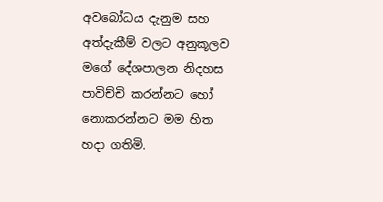අවබෝධය දැනුම සහ අත්දැකීම් වලට අනුකූලව මගේ දේශපාලන නිදහස පාවිච්චි කරන්නට හෝ නොකරන්නට මම හිත හදා ගතිමි.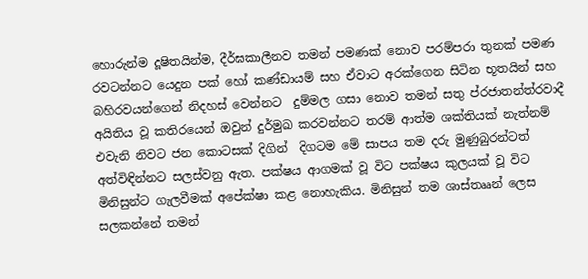හොරුන්ම දූෂිතයින්ම, දීර්ඝකාලීනව තමන් පමණක් නොව පරම්පරා තුනක් පමණ රවටන්නට යෙදුන පක් හෝ කණ්ඩායම් සහ ඒවාට අරක්ගෙන සිටින භූතයින් සහ බහිරවයන්ගෙන් නිදහස් වෙන්නට  දුම්මල ගසා නොව තමන් සතු ප්රජාතන්ත්රවාදී අයිතිය වූ කතිරයෙන් ඔවුන් දුර්මුඛ කරවන්නට තරම් ආත්ම ශක්තියක් නැත්නම් එවැනි නිවට ජන කොටසක් දිගින්  දිගටම මේ සාපය තම දරු මුණුබුරන්ටත් අත්විඳින්නට සලස්වනු ඇත. පක්ෂය ආගමක් වූ විට පක්ෂය කුලයක් වූ විට මිනිසුන්ට ගැලවීමක් අපේක්ෂා කළ නොහැකිය. මිනිසුන් තම ශාස්තෲන් ලෙස සලකන්නේ තමන්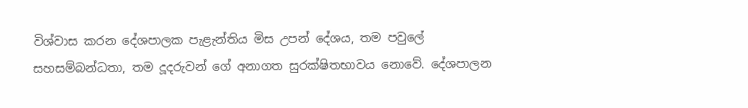විශ්වාස කරන දේශපාලක පැළැන්තිය මිස උපන් දේශය, තම පවුලේ සහසම්බන්ධතා, තම දූදරුවන් ගේ අනාගත සුරක්ෂිතභාවය නොවේ. දේශපාලන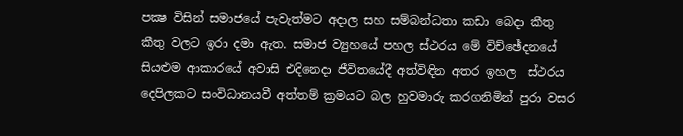පක්‍ෂ විසින් සමාජයේ පැවැත්මට අදාල සහ සම්බන්ධතා කඩා බෙදා කීතු කීතු වලට ඉරා දමා ඇත. සමාජ ව්‍යුහයේ පහල ස්ථරය මේ විච්ඡේදනයේ සියළුම ආකාරයේ අවාසි එදිනෙදා ජීවිතයේදී අත්විඳින අතර ඉහල  ස්ථරය දෙපිලකට සංවිධානයවී අත්තම් ක්‍රමයට බල හුවමාරු කරගනිමින් පුරා වසර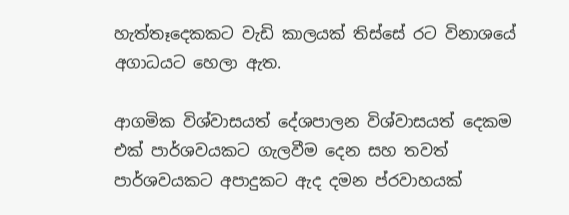හැත්තෑදෙකකට වැඩි කාලයක් තිස්සේ රට විනාශයේ අගාධයට හෙලා ඇත.

ආගමික විශ්වාසයත් දේශපාලන විශ්වාසයත් දෙකම එක් පාර්ශවයකට ගැලවීම දෙන සහ තවත් පාර්ශවයකට අපාදුකට ඇද දමන ප්රවාහයක්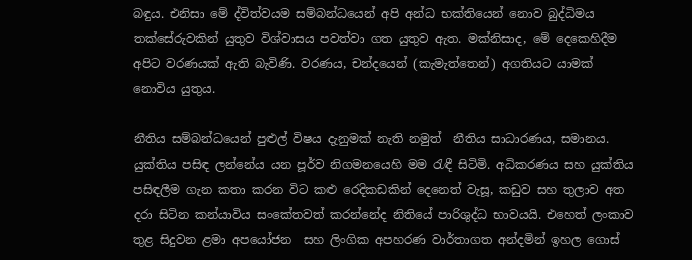බඳුය. එනිසා මේ ද්විත්වයම සම්බන්ධයෙන් අපි අන්ධ භක්තියෙන් නොව බුද්ධිමය තක්සේරුවකින් යුතුව විශ්වාසය පවත්වා ගත යුතුව ඇත. මක්නිසාද, මේ දෙකෙහිදීම අපිට වරණයක් ඇති බැවිණි. වරණය, චන්දයෙන් (කැමැත්තෙන්) අගතියට යාමක් නොවිය යුතුය.

නීතිය සම්බන්ධයෙන් පුළුල් විෂය දැනුමක් නැති නමුත්  නීතිය සාධාරණය, සමානය. යුක්තිය පසිඳ ලන්නේය යන පූර්ව නිගමනයෙහි මම රැඳී සිටිමි. අධිකරණය සහ යුක්තිය පසිඳලීම ගැන කතා කරන විට කළු රෙදිකඩකින් දෙනෙත් වැසූ, කඩුව සහ තුලාව අත දරා සිටින කන්යාවිය සංකේතවත් කරන්නේද නිතියේ පාරිශුද්ධ භාවයයි. එහෙත් ලංකාව තුළ සිදුවන ළමා අපයෝජන  සහ ලිංගික අපහරණ වාර්තාගත අන්දමින් ඉහල ගොස්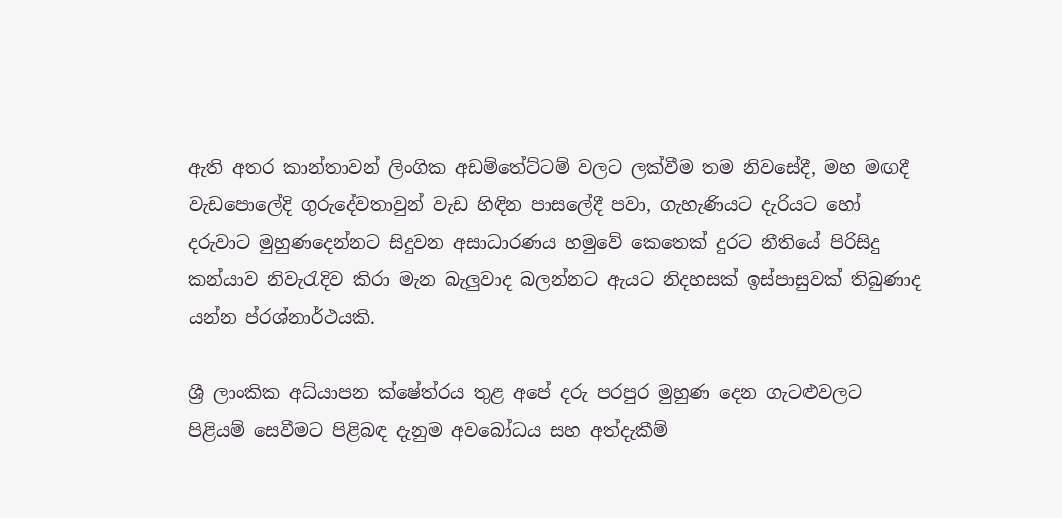ඇති අතර කාන්තාවන් ලිංගික අඩම්තේට්ටම් වලට ලක්වීම තම නිවසේදී, මහ මඟදී වැඩපොලේදි ගුරුදේවතාවුන් වැඩ හිඳින පාසලේදී පවා, ගැහැණියට දැරියට හෝ දරුවාට මුහුණදෙන්නට සිදුවන අසාධාරණය හමුවේ කෙතෙක් දුරට නීතියේ පිරිසිදු කන්යාව නිවැරැදිව කිරා මැන බැලුවාද බලන්නට ඇයට නිදහසක් ඉස්පාසුවක් තිබුණාද යන්න ප්රශ්නාර්ථයකි.

ශ්‍රී ලාංකික අධ්යාපන ක්ෂේත්රය තුළ අපේ දරු පරපුර මුහුණ දෙන ගැටළුවලට පිළියම් සෙවීමට පිළිබඳ දැනුම අවබෝධය සහ අත්දැකීම්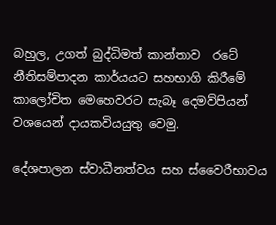බහුල, උගත් බුද්ධිමත් කාන්තාව  රටේ  නීතිසම්පාදන කාර්යයට සහභාගි කිරීමේ කාලෝචිත මෙහෙවරට සැබෑ දෙමව්පියන් වශයෙන් දායකවියයුතු වෙමු.

දේශපාලන ස්වාධීනත්වය සහ ස්වෛරීභාවය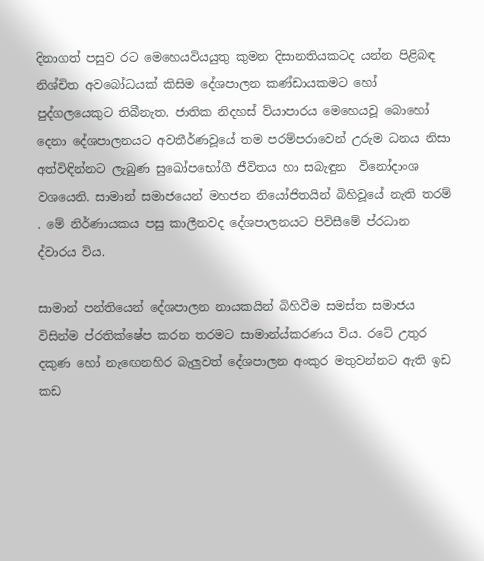දිනාගත් පසුව රට මෙහෙයවියයුතු කුමන දිසානතියකටද යන්න පිළිබඳ නිශ්චිත අවබෝධයක් කිසිම දේශපාලන කණ්ඩායකමට හෝ පුද්ගලයෙකුට තිබීනැත. ජාතික නිදහස් ව්යාපාරය මෙහෙයවූ බොහෝ දෙනා දේශපාලනයට අවතීර්ණවූයේ තම පරම්පරාවෙන් උරුම ධනය නිසා අත්විඳින්නට ලැබුණ සුඛෝපභෝගී ජීවිතය හා සබැඳුන  විනෝදාංශ වශයෙනි. සාමාන් සමාජයෙන් මහජන නියෝජිතයින් බිහිවූයේ නැති තරම් . මේ නිර්ණායකය පසු කාලීනවද දේශපාලනයට පිවිසීමේ ප්රධාන ද්වාරය විය.

සාමාන් පන්තියෙන් දේශපාලන නායකයින් බිහිවීම සමස්ත සමාජය විසින්ම ප්රතික්ෂේප කරන තරමට සාමාන්ය්කරණය විය. රටේ උතුර දකුණ හෝ නැඟෙනහිර බැලුවත් දේශපාලන අංකුර මතුවන්නට ඇති ඉඩ කඩ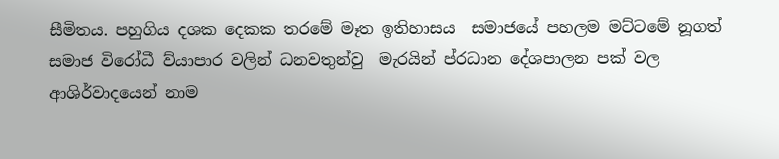සීමිතය. පහුගිය දශක දෙකක තරමේ මෑත ඉතිහාසය  සමාජයේ පහලම මට්ටමේ නූගත් සමාජ විරෝධී ව්යාපාර වලින් ධනවතුන්වු  මැරයින් ප්රධාන දේශපාලන පක් වල ආශිර්වාදයෙන් නාම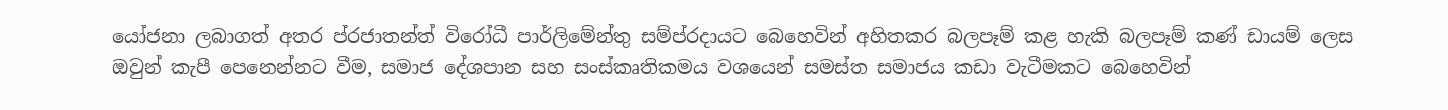යෝජනා ලබාගත් අතර ප්රජාතන්ත් විරෝධී පාර්ලිමේන්තු සම්ප්රදායට බෙහෙවින් අහිතකර බලපෑම් කළ හැකි බලපෑම් කණ් ඩායම් ලෙස ඔවුන් කැපී පෙනෙන්නට වීම, සමාජ දේශපාන සහ සංස්කෘතිකමය වශයෙන් සමස්ත සමාජය කඩා වැටීමකට බෙහෙවින්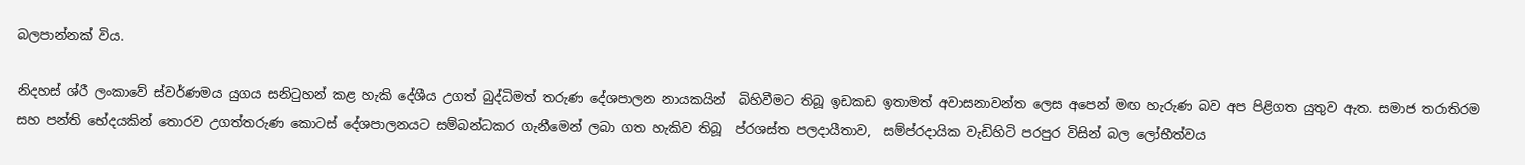බලපාන්නක් විය.

නිදහස් ශ්රී ලංකාවේ ස්වර්ණමය යුගය සනිටුහන් කළ හැකි දේශීය උගත් බුද්ධිමත් තරුණ දේශපාලන නායකයින්  බිහිවීමට තිබූ ඉඩකඩ ඉතාමත් අවාසනාවන්ත ලෙස අපෙන් මඟ හැරුණ බව අප පිළිගත යුතුව ඇත. සමාජ තරාතිරම සහ පන්ති භේදයකින් තොරව උගත්තරුණ කොටස් දේශපාලනයට සම්බන්ධකර ගැනීමෙන් ලබා ගත හැකිව තිබූ  ප්රශස්ත පලදායීතාව,  සම්ප්රදායික වැඩිහිටි පරපුර විසින් බල ලෝභීත්වය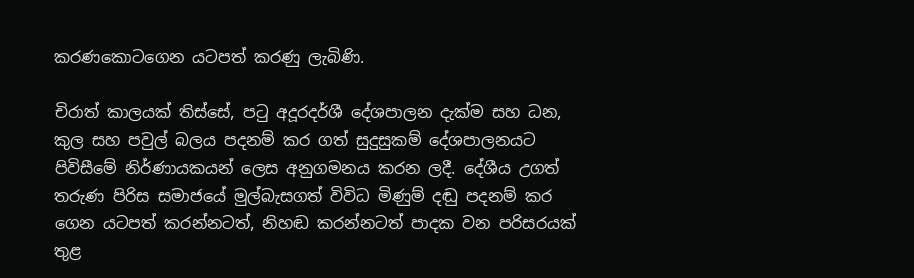කරණකොටගෙන යටපත් කරණු ලැබිණි.

චිරාත් කාලයක් තිස්සේ, පටු අදූරදර්ශී දේශපාලන දැක්ම සහ ධන, කුල සහ පවුල් බලය පදනම් කර ගත් සුදුසුකම් දේශපාලනයට පිවිසීමේ නිර්ණායකයන් ලෙස අනුගමනය කරන ලදී. දේශීය උගත් තරුණ පිරිස සමාජයේ මුල්බැසගත් විවිධ මිණුම් දඬු පදනම් කර ගෙන යටපත් කරන්නටත්, නිහඬ කරන්නටත් පාදක වන පරිසරයක් තුළ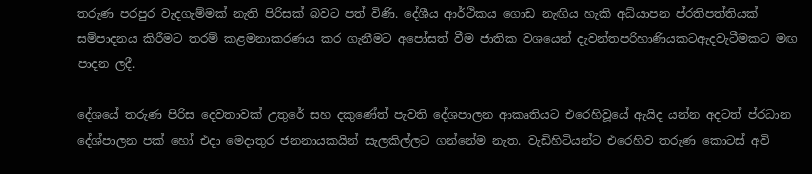තරුණ පරපුර වැදගැම්මක් නැති පිරිසක් බවට පත් විණි. දේශීය ආර්ථිකය ගොඩ නැඟිය හැකි අධ්යාපන ප්රතිපත්තියක් සම්පාදනය කිරීමට තරම් කළමනාකරණය කර ගැනීමට අපෝසත් වීම ජාතික වශයෙන් දැවන්තපරිහාණියකටඇදවැටීමකට මඟ පාදන ලදී.

දේශයේ තරුණ පිරිස දෙවතාවක් උතුරේ සහ දකුණේත් පැවති දේශපාලන ආකෘතියට එරෙහිවූයේ ඇයිද යන්න අදටත් ප්රධාන දේශ්පාලන පක් හෝ එදා මෙදාතුර ජනනායකයින් සැලකිල්ලට ගන්නේම නැත. වැඩිහිටියන්ට එරෙහිව තරුණ කොටස් අවි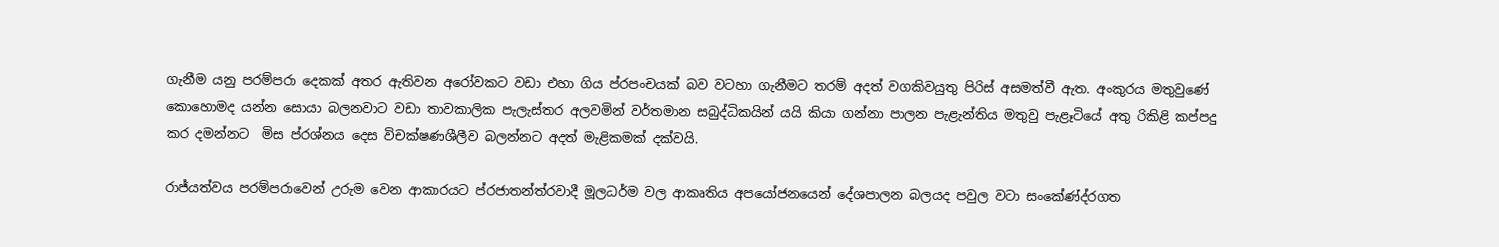ගැනීම යනු පරම්පරා දෙකක් අතර ඇතිවන අරෝවකට වඩා එහා ගිය ප්රපංචයක් බව වටහා ගැනීමට තරම් අදත් වගකිවයුතු පිරිස් අසමත්වී ඇත. අංකුරය මතුවුණේ කොහොමද යන්න සොයා බලනවාට වඩා තාවකාලික පැලැස්තර අලවමින් වර්තමාන සබුද්ධිකයින් යයි කියා ගන්නා පාලන පැළැන්තිය මතුවු පැළෑටියේ අතු රිකිළි කප්පදු කර දමන්නට  මිස ප්රශ්නය දෙස විචක්ෂණශීලීව බලන්නට අදත් මැළිකමක් දක්වයි.

රාජ්යත්වය පරම්පරාවෙන් උරුම වෙන ආකාරයට ප්රජාතන්ත්රවාදී මූලධර්ම වල ආකෘතිය අපයෝජනයෙන් දේශපාලන බලයද පවුල වටා සංකේණ්ද්රගත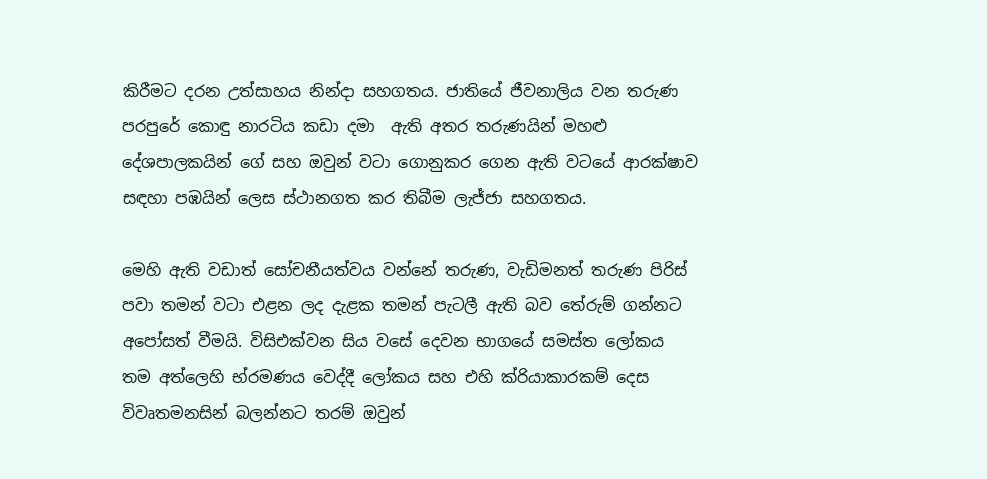කිරීමට දරන උත්සාහය නින්දා සහගතය. ජාතියේ ජීවනාලිය වන තරුණ පරපුරේ කොඳු නාරටිය කඩා දමා  ඇති අතර තරුණයින් මහළු දේශපාලකයින් ගේ සහ ඔවුන් වටා ගොනුකර ගෙන ඇති වටයේ ආරක්ෂාව සඳහා පඹයින් ලෙස ස්ථානගත කර තිබීම ලැජ්ජා සහගතය.

මෙහි ඇති වඩාත් සෝචනීයත්වය වන්නේ තරුණ, වැඩිමනත් තරුණ පිරිස් පවා තමන් වටා එළන ලද දැළක තමන් පැටලී ඇති බව තේරුම් ගන්නට අපෝසත් වීමයි. විසිඑක්වන සිය වසේ දෙවන භාගයේ සමස්ත ලෝකය තම අත්ලෙහි භ්රමණය වෙද්දී ලෝකය සහ එහි ක්රියාකාරකම් දෙස විවෘතමනසින් බලන්නට තරම් ඔවුන්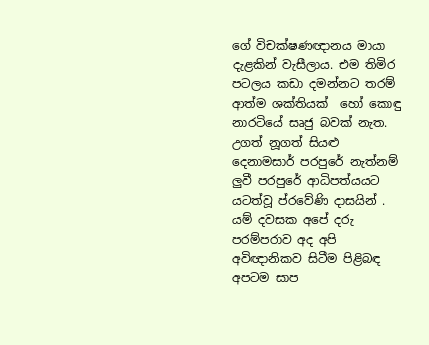ගේ විචක්ෂණඥානය මායා දැළකින් වැසීලාය. එම තිමිර පටලය කඩා දමන්නට තරම් ආත්ම ශක්තියක්  හෝ කොඳු නාරටියේ සෘජු බවක් නැත. උගත් නූගත් සියළු දෙනාමසාර් පරපුරේ නැත්නම් ලුවී පරපුරේ ආධිපත්යයට යටත්වූ ප්රවේණි දාසයින් . යම් දවසක අපේ දරු පරම්පරාව අද අපි අවිඥානිකව සිටීම පිළිබඳ අපටම සාප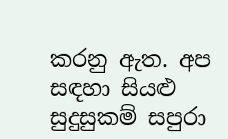කරනු ඇත. අප සඳහා සියළු සුදුසුකම් සපුරා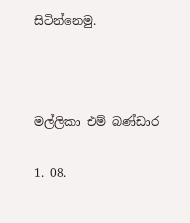සිටින්නෙමු.



මල්ලිකා එම් බණ්ඩාර

1. 08.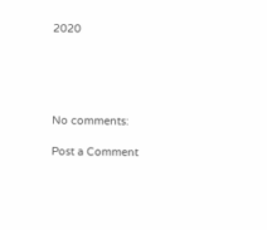2020





No comments:

Post a Comment